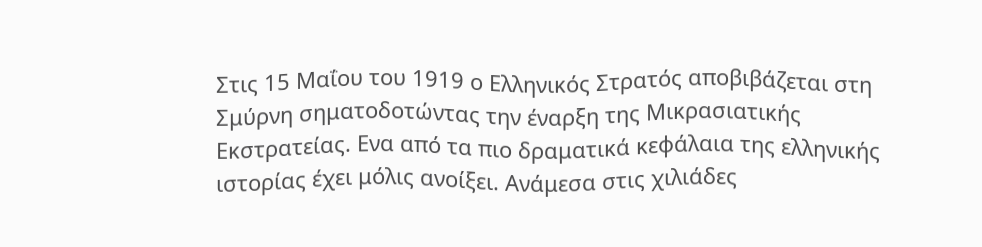Στις 15 Μαΐου του 1919 ο Ελληνικός Στρατός αποβιβάζεται στη Σμύρνη σηματοδοτώντας την έναρξη της Μικρασιατικής Εκστρατείας. Ενα από τα πιο δραματικά κεφάλαια της ελληνικής ιστορίας έχει μόλις ανοίξει. Ανάμεσα στις χιλιάδες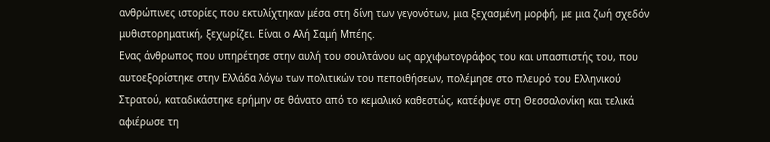ανθρώπινες ιστορίες που εκτυλίχτηκαν μέσα στη δίνη των γεγονότων, μια ξεχασμένη μορφή, με μια ζωή σχεδόν μυθιστορηματική, ξεχωρίζει. Είναι ο Αλή Σαμή Μπέης.
Ενας άνθρωπος που υπηρέτησε στην αυλή του σουλτάνου ως αρχιφωτογράφος του και υπασπιστής του, που αυτοεξορίστηκε στην Ελλάδα λόγω των πολιτικών του πεποιθήσεων, πολέμησε στο πλευρό του Ελληνικού Στρατού, καταδικάστηκε ερήμην σε θάνατο από το κεμαλικό καθεστώς, κατέφυγε στη Θεσσαλονίκη και τελικά αφιέρωσε τη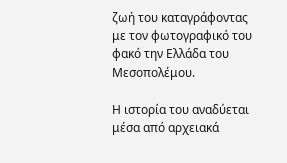ζωή του καταγράφοντας με τον φωτογραφικό του φακό την Ελλάδα του Μεσοπολέμου.

Η ιστορία του αναδύεται μέσα από αρχειακά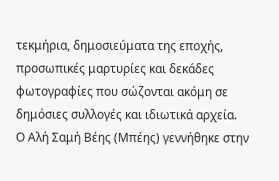τεκμήρια, δημοσιεύματα της εποχής, προσωπικές μαρτυρίες και δεκάδες φωτογραφίες που σώζονται ακόμη σε δημόσιες συλλογές και ιδιωτικά αρχεία.
Ο Αλή Σαμή Βέης (Μπέης) γεννήθηκε στην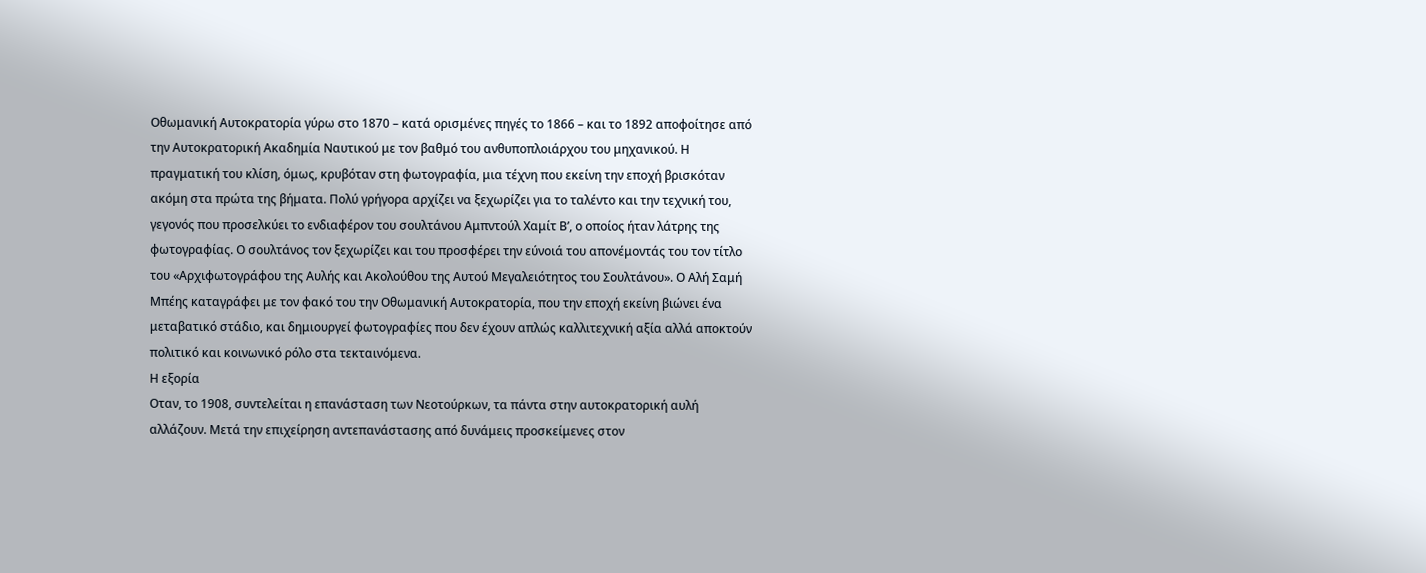Οθωμανική Αυτοκρατορία γύρω στο 1870 – κατά ορισμένες πηγές το 1866 – και το 1892 αποφοίτησε από την Αυτοκρατορική Ακαδημία Ναυτικού με τον βαθμό του ανθυποπλοιάρχου του μηχανικού. Η πραγματική του κλίση, όμως, κρυβόταν στη φωτογραφία, μια τέχνη που εκείνη την εποχή βρισκόταν ακόμη στα πρώτα της βήματα. Πολύ γρήγορα αρχίζει να ξεχωρίζει για το ταλέντο και την τεχνική του, γεγονός που προσελκύει το ενδιαφέρον του σουλτάνου Αμπντούλ Χαμίτ Β’, ο οποίος ήταν λάτρης της φωτογραφίας. Ο σουλτάνος τον ξεχωρίζει και του προσφέρει την εύνοιά του απονέμοντάς του τον τίτλο του «Αρχιφωτογράφου της Αυλής και Ακολούθου της Αυτού Μεγαλειότητος του Σουλτάνου». Ο Αλή Σαμή Μπέης καταγράφει με τον φακό του την Οθωμανική Αυτοκρατορία, που την εποχή εκείνη βιώνει ένα μεταβατικό στάδιο, και δημιουργεί φωτογραφίες που δεν έχουν απλώς καλλιτεχνική αξία αλλά αποκτούν πολιτικό και κοινωνικό ρόλο στα τεκταινόμενα.
Η εξορία
Οταν, το 1908, συντελείται η επανάσταση των Νεοτούρκων, τα πάντα στην αυτοκρατορική αυλή αλλάζουν. Μετά την επιχείρηση αντεπανάστασης από δυνάμεις προσκείμενες στον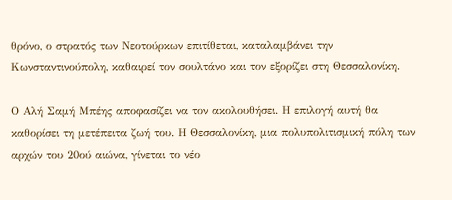θρόνο, ο στρατός των Νεοτούρκων επιτίθεται, καταλαμβάνει την Κωνσταντινούπολη, καθαιρεί τον σουλτάνο και τον εξορίζει στη Θεσσαλονίκη.

Ο Αλή Σαμή Μπέης αποφασίζει να τον ακολουθήσει. Η επιλογή αυτή θα καθορίσει τη μετέπειτα ζωή του. Η Θεσσαλονίκη, μια πολυπολιτισμική πόλη των αρχών του 20ού αιώνα, γίνεται το νέο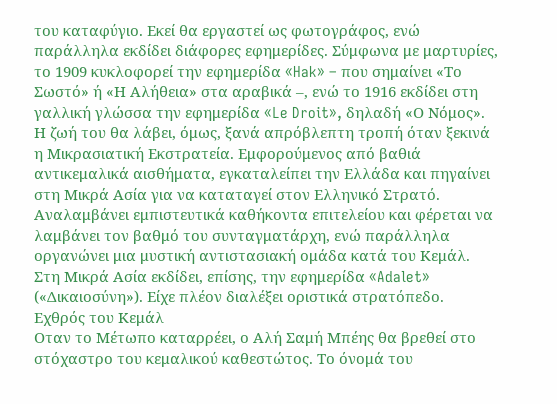του καταφύγιο. Εκεί θα εργαστεί ως φωτογράφος, ενώ παράλληλα εκδίδει διάφορες εφημερίδες. Σύμφωνα με μαρτυρίες, το 1909 κυκλοφορεί την εφημερίδα «Hak» – που σημαίνει «Το Σωστό» ή «Η Αλήθεια» στα αραβικά –, ενώ το 1916 εκδίδει στη γαλλική γλώσσα την εφημερίδα «Le Droit», δηλαδή «Ο Νόμος».
Η ζωή του θα λάβει, όμως, ξανά απρόβλεπτη τροπή όταν ξεκινά η Μικρασιατική Εκστρατεία. Εμφορούμενος από βαθιά αντικεμαλικά αισθήματα, εγκαταλείπει την Ελλάδα και πηγαίνει στη Μικρά Ασία για να καταταγεί στον Ελληνικό Στρατό. Αναλαμβάνει εμπιστευτικά καθήκοντα επιτελείου και φέρεται να λαμβάνει τον βαθμό του συνταγματάρχη, ενώ παράλληλα οργανώνει μια μυστική αντιστασιακή ομάδα κατά του Κεμάλ. Στη Μικρά Ασία εκδίδει, επίσης, την εφημερίδα «Adalet» («Δικαιοσύνη»). Είχε πλέον διαλέξει οριστικά στρατόπεδο.
Εχθρός του Κεμάλ
Οταν το Μέτωπο καταρρέει, ο Αλή Σαμή Μπέης θα βρεθεί στο στόχαστρο του κεμαλικού καθεστώτος. Το όνομά του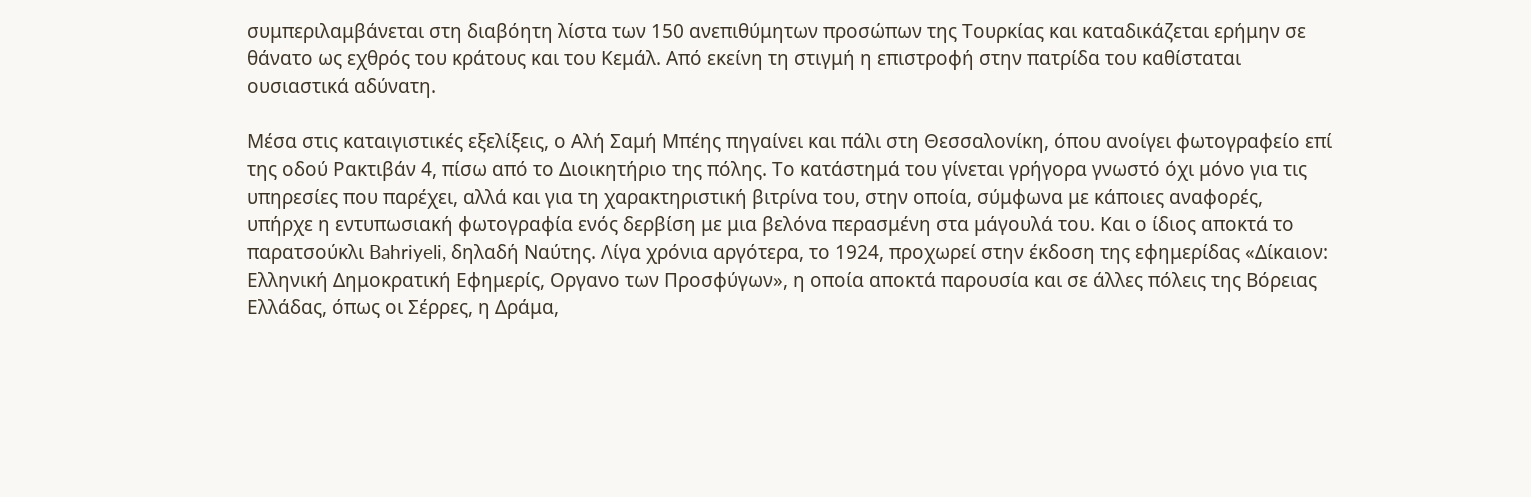συμπεριλαμβάνεται στη διαβόητη λίστα των 150 ανεπιθύμητων προσώπων της Τουρκίας και καταδικάζεται ερήμην σε θάνατο ως εχθρός του κράτους και του Κεμάλ. Από εκείνη τη στιγμή η επιστροφή στην πατρίδα του καθίσταται ουσιαστικά αδύνατη.

Μέσα στις καταιγιστικές εξελίξεις, ο Αλή Σαμή Μπέης πηγαίνει και πάλι στη Θεσσαλονίκη, όπου ανοίγει φωτογραφείο επί της οδού Ρακτιβάν 4, πίσω από το Διοικητήριο της πόλης. Το κατάστημά του γίνεται γρήγορα γνωστό όχι μόνο για τις υπηρεσίες που παρέχει, αλλά και για τη χαρακτηριστική βιτρίνα του, στην οποία, σύμφωνα με κάποιες αναφορές, υπήρχε η εντυπωσιακή φωτογραφία ενός δερβίση με μια βελόνα περασμένη στα μάγουλά του. Και ο ίδιος αποκτά το παρατσούκλι Bahriyeli, δηλαδή Ναύτης. Λίγα χρόνια αργότερα, το 1924, προχωρεί στην έκδοση της εφημερίδας «Δίκαιον: Ελληνική Δημοκρατική Εφημερίς, Οργανο των Προσφύγων», η οποία αποκτά παρουσία και σε άλλες πόλεις της Βόρειας Ελλάδας, όπως οι Σέρρες, η Δράμα,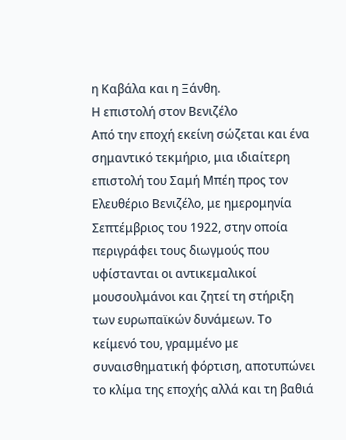η Καβάλα και η Ξάνθη.
Η επιστολή στον Βενιζέλο
Από την εποχή εκείνη σώζεται και ένα σημαντικό τεκμήριο, μια ιδιαίτερη επιστολή του Σαμή Μπέη προς τον Ελευθέριο Βενιζέλο, με ημερομηνία Σεπτέμβριος του 1922, στην οποία περιγράφει τους διωγμούς που υφίστανται οι αντικεμαλικοί μουσουλμάνοι και ζητεί τη στήριξη των ευρωπαϊκών δυνάμεων. Το κείμενό του, γραμμένο με συναισθηματική φόρτιση, αποτυπώνει το κλίμα της εποχής αλλά και τη βαθιά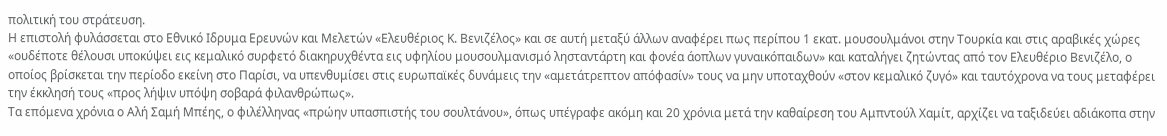πολιτική του στράτευση.
Η επιστολή φυλάσσεται στο Εθνικό Ιδρυμα Ερευνών και Μελετών «Ελευθέριος Κ. Βενιζέλος» και σε αυτή μεταξύ άλλων αναφέρει πως περίπου 1 εκατ. μουσουλμάνοι στην Τουρκία και στις αραβικές χώρες «ουδέποτε θέλουσι υποκύψει εις κεμαλικό συρφετό διακηρυχθέντα εις υφηλίου μουσουλμανισμό λησταντάρτη και φονέα άοπλων γυναικόπαιδων» και καταλήγει ζητώντας από τον Ελευθέριο Βενιζέλο, ο οποίος βρίσκεται την περίοδο εκείνη στο Παρίσι, να υπενθυμίσει στις ευρωπαϊκές δυνάμεις την «αμετάτρεπτον απόφασίν» τους να μην υποταχθούν «στον κεμαλικό ζυγό» και ταυτόχρονα να τους μεταφέρει την έκκλησή τους «προς λήψιν υπόψη σοβαρά φιλανθρώπως».
Τα επόμενα χρόνια ο Αλή Σαμή Μπέης, ο φιλέλληνας «πρώην υπασπιστής του σουλτάνου», όπως υπέγραφε ακόμη και 20 χρόνια μετά την καθαίρεση του Αμπντούλ Χαμίτ, αρχίζει να ταξιδεύει αδιάκοπα στην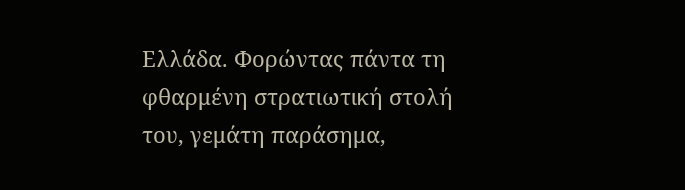Ελλάδα. Φορώντας πάντα τη φθαρμένη στρατιωτική στολή του, γεμάτη παράσημα,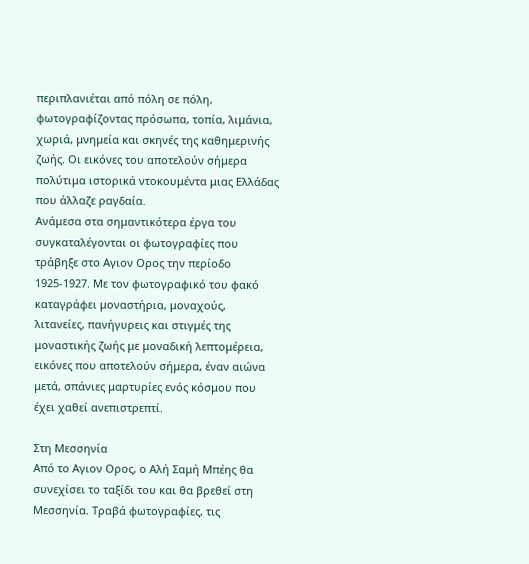περιπλανιέται από πόλη σε πόλη, φωτογραφίζοντας πρόσωπα, τοπία, λιμάνια, χωριά, μνημεία και σκηνές της καθημερινής ζωής. Οι εικόνες του αποτελούν σήμερα πολύτιμα ιστορικά ντοκουμέντα μιας Ελλάδας που άλλαζε ραγδαία.
Ανάμεσα στα σημαντικότερα έργα του συγκαταλέγονται οι φωτογραφίες που τράβηξε στο Αγιον Ορος την περίοδο 1925-1927. Με τον φωτογραφικό του φακό καταγράφει μοναστήρια, μοναχούς, λιτανείες, πανήγυρεις και στιγμές της μοναστικής ζωής με μοναδική λεπτομέρεια, εικόνες που αποτελούν σήμερα, έναν αιώνα μετά, σπάνιες μαρτυρίες ενός κόσμου που έχει χαθεί ανεπιστρεπτί.

Στη Μεσσηνία
Από το Αγιον Ορος, ο Αλή Σαμή Μπέης θα συνεχίσει το ταξίδι του και θα βρεθεί στη Μεσσηνία. Τραβά φωτογραφίες, τις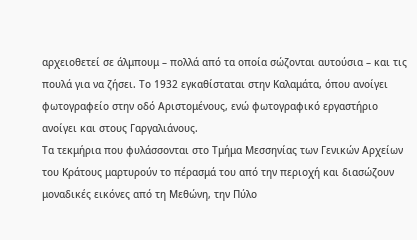αρχειοθετεί σε άλμπουμ – πολλά από τα οποία σώζονται αυτούσια – και τις πουλά για να ζήσει. Το 1932 εγκαθίσταται στην Καλαμάτα, όπου ανοίγει φωτογραφείο στην οδό Αριστομένους, ενώ φωτογραφικό εργαστήριο ανοίγει και στους Γαργαλιάνους.
Τα τεκμήρια που φυλάσσονται στο Τμήμα Μεσσηνίας των Γενικών Αρχείων του Κράτους μαρτυρούν το πέρασμά του από την περιοχή και διασώζουν μοναδικές εικόνες από τη Μεθώνη, την Πύλο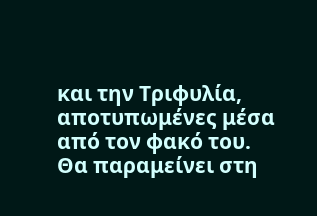και την Τριφυλία, αποτυπωμένες μέσα από τον φακό του. Θα παραμείνει στη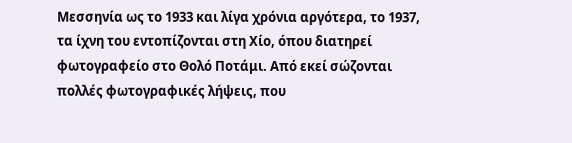Μεσσηνία ως το 1933 και λίγα χρόνια αργότερα, το 1937, τα ίχνη του εντοπίζονται στη Χίο, όπου διατηρεί φωτογραφείο στο Θολό Ποτάμι. Από εκεί σώζονται πολλές φωτογραφικές λήψεις, που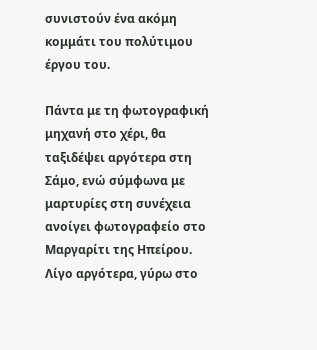συνιστούν ένα ακόμη κομμάτι του πολύτιμου έργου του.

Πάντα με τη φωτογραφική μηχανή στο χέρι, θα ταξιδέψει αργότερα στη Σάμο, ενώ σύμφωνα με μαρτυρίες στη συνέχεια ανοίγει φωτογραφείο στο Μαργαρίτι της Ηπείρου. Λίγο αργότερα, γύρω στο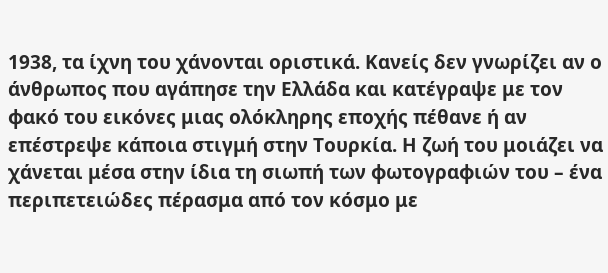1938, τα ίχνη του χάνονται οριστικά. Κανείς δεν γνωρίζει αν ο άνθρωπος που αγάπησε την Ελλάδα και κατέγραψε με τον φακό του εικόνες μιας ολόκληρης εποχής πέθανε ή αν επέστρεψε κάποια στιγμή στην Τουρκία. Η ζωή του μοιάζει να χάνεται μέσα στην ίδια τη σιωπή των φωτογραφιών του – ένα περιπετειώδες πέρασμα από τον κόσμο με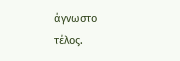άγνωστο τέλος.